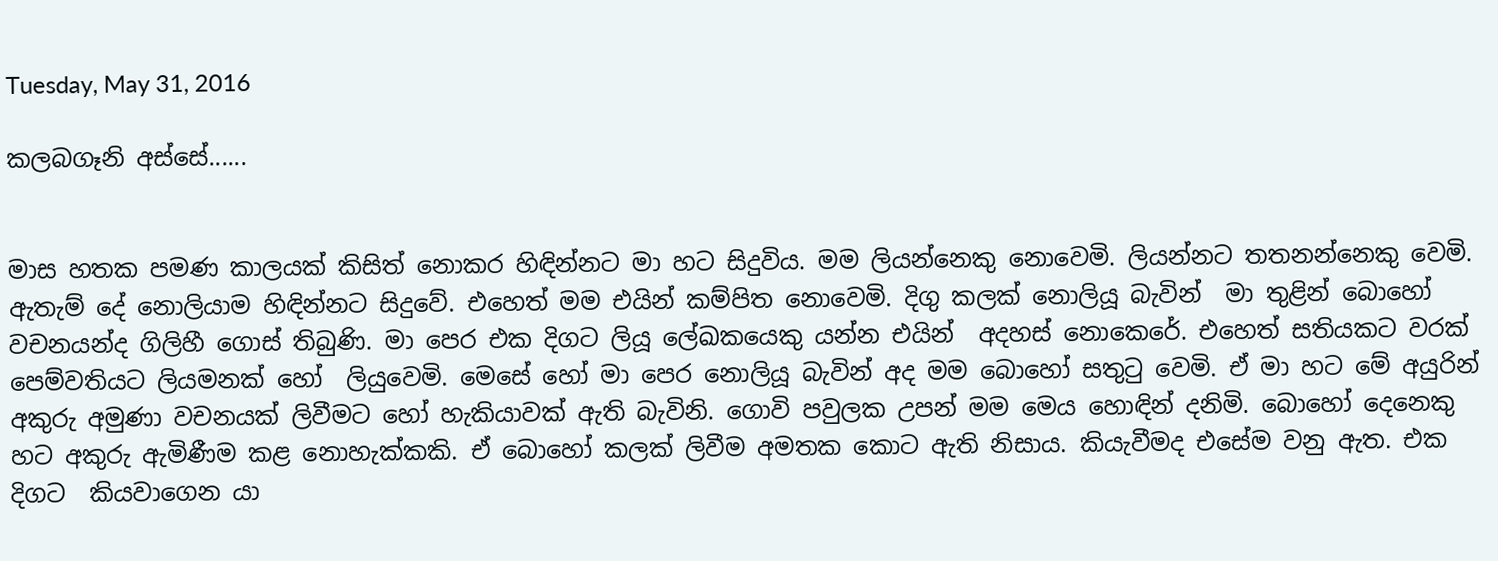Tuesday, May 31, 2016

කලබගෑනි අස්සේ......


මාස හතක පමණ කාලයක් කිසිත් නොකර හිඳින්නට මා හට සිදුවිය. මම ලියන්නෙකු නොවෙමි. ලියන්නට තතනන්නෙකු වෙමි. ඇතැම් දේ නොලියාම හිඳින්නට සිදුවේ. එහෙත් මම එයින් කම්පිත නොවෙමි. දිගු කලක් නොලියූ බැවින්  මා තුළින් බොහෝ වචනයන්ද ගිලිහී ගොස් තිබුණි. මා පෙර එක දිගට ලියූ ලේඛකයෙකු යන්න එයින්  අදහස් නොකෙරේ. එහෙත් සතියකට වරක් පෙම්වතියට ලියමනක් හෝ  ලියුවෙමි. මෙසේ හෝ මා පෙර නොලියූ බැවින් අද මම බොහෝ සතුටු වෙමි. ඒ මා හට මේ අයුරින්  අකුරු අමුණා වචනයක් ලිවීමට හෝ හැකියාවක් ඇති බැවිනි. ගොවි පවුලක උපන් මම මෙය හොඳින් දනිමි. බොහෝ දෙනෙකු හට අකුරු ඇමිණීම කළ නොහැක්කකි. ඒ බොහෝ කලක් ලිවීම අමතක කොට ඇති නිසාය. කියැවීමද එසේම වනු ඇත. එක දිගට  කියවාගෙන යා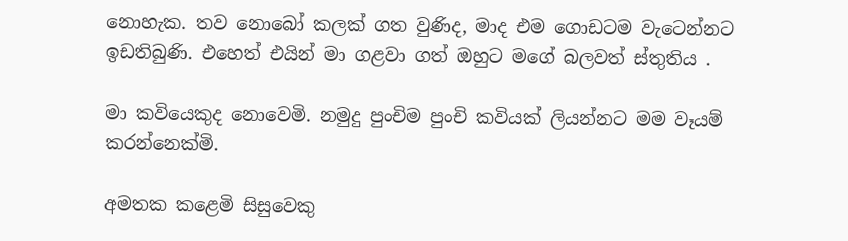නොහැක. තව නොබෝ කලක් ගත වුණිද, මාද එම ගොඩටම වැටෙන්නට ඉඩතිබුණි. එහෙත් එයින් මා ගළවා ගත් ඔහුට මගේ බලවත් ස්තුතිය .

මා කවියෙකුද නොවෙමි. නමුදු පුංචිම පුංචි කවියක් ලියන්නට මම වෑයම් කරන්නෙක්මි.

අමතක කළෙමි සිසුවෙකු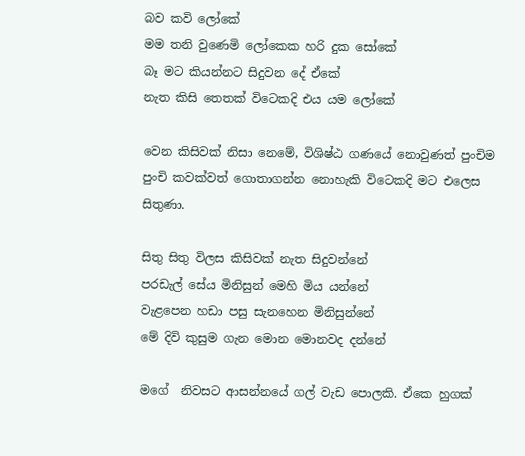බව කවි ලෝකේ
මම තනි වුණෙමි ලෝකෙක හරි දුක සෝකේ
බෑ මට කියන්නට සිදුවන දේ ඒකේ
නැත කිසි තෙතක් විටෙකදි එය යම ලෝකේ

වෙන කිසිවක් නිසා නෙමේ, විශිෂ්ඨ ගණයේ නොවුණත් පුංචිම පුංචි කවක්වත් ගොතාගන්න නොහැකි විටෙකදි මට එලෙස සිතුණා.

සිතු සිතු විලස කිසිවක් නැත සිදුවන්නේ
පරඩැල් සේය මිනිසුන් මෙහි මිය යන්නේ
වැළපෙන හඩා පසු සැනහෙන මිනිසුන්නේ
මේ දිවි කුසුම ගැන මොන මොනවද දන්නේ

මගේ  නිවසට ආසන්නයේ ගල් වැඩ පොලකි. ඒකෙ හුගක්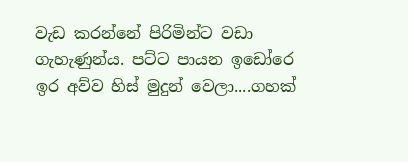වැඩ කරන්නේ පිරිමින්ට වඩා ගැහැණුන්ය. පට්ට පායන ඉඩෝරෙ ඉර අව්ව හිස් මුදුන් වෙලා....ගහක්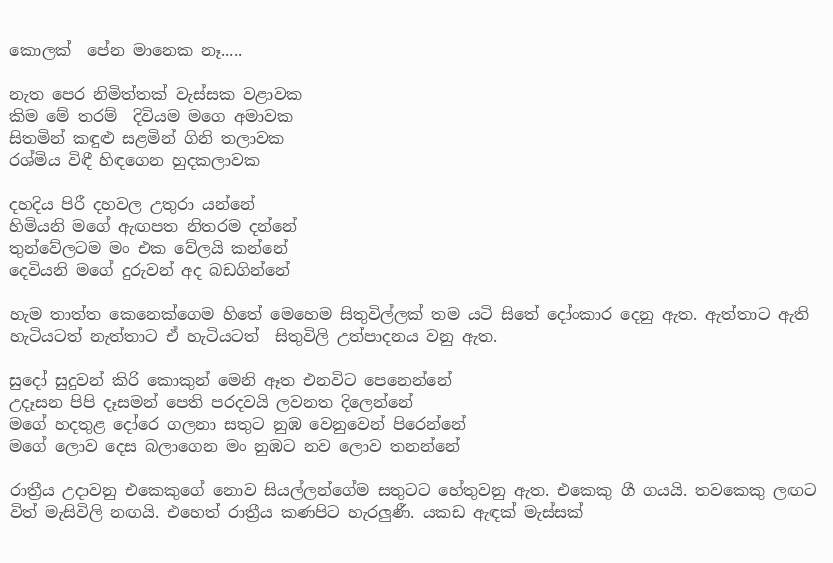කොලක්  පේන මානෙක නෑ.....

නැත පෙර නිමිත්තක් වැස්සක වළාවක
කිම මේ තරම්  දිවියම මගෙ අමාවක
සිතමින් කඳුළු සළමින් ගිනි තලාවක
රශ්මිය විඳී හිඳගෙන හුදකලාවක

දහදිය පිරී දහවල උතුරා යන්නේ
හිමියනි මගේ ඇඟපත නිතරම දන්නේ
තුන්වේලටම මං එක වේලයි කන්නේ
දෙවියනි මගේ දුරුවන් අද බඩගින්නේ

හැම තාත්ත කෙනෙක්ගෙම හිතේ මෙහෙම සිතුවිල්ලක් තම යටි සිතේ දෝංකාර දෙනු ඇත. ඇත්තාට ඇති හැටියටත් නැත්තාට ඒ හැටියටත්  සිතුවිලි උත්පාදනය වනු ඇත.

සුදෝ සුදුවන් කිරි කොකුන් මෙනි ඈත එනවිට පෙනෙන්නේ
උදෑසන පිපි දෑසමන් පෙති පරදවයි ලවනත දිලෙන්නේ
මගේ හදතුළ දෝරෙ ගලනා සතුට නුඹ වෙනුවෙන් පිරෙන්නේ
මගේ ලොව දෙස බලාගෙන මං නුඹට නව ලොව තනන්නේ

රාත්‍රීය උදාවනු එකෙකුගේ නොව සියල්ලන්ගේම සතුටට හේතුවනු ඇත. එකෙකු ගී ගයයි. තවකෙකු ලඟට විත් මැසිවිලි නඟයි. එහෙත් රාත්‍රීය කණපිට හැරලුණී. යකඩ ඇඳක් මැස්සක්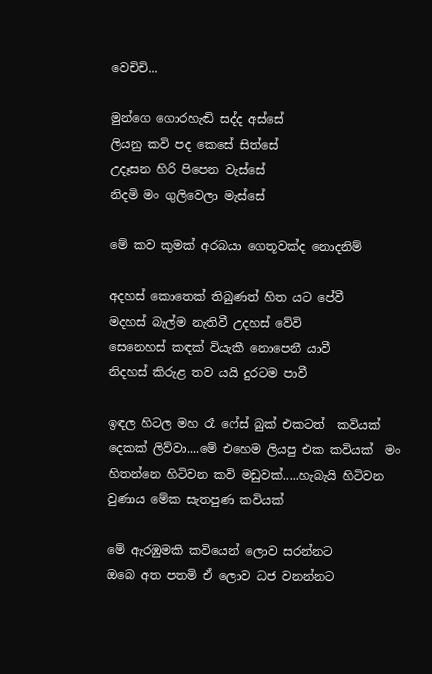වෙචිචි...

මුන්ගෙ ගොරහැඬි සද්ද අස්සේ
ලියනු කවි පද කෙසේ සිත්සේ
උදෑසන හිරි පිපෙන වැස්සේ
නිදමි මං ගුලිවෙලා මැස්සේ

මේ කව කුමක් අරබයා ගෙතූවක්ද නොදනිම්

අදහස් කොතෙක් තිබුණත් හිත යට පේවී
මදහස් බැල්ම නැතිවී උදහස් වේවි
සෙනෙහස් කඳක් වියැකී නොපෙනී යාවී
නිදහස් කිරුළ තව යයි දුරටම පාවී

ඉඳල හිටල මහ රෑ ෆේස් බුක් එකටත්  කවියක් දෙකක් ලිව්වා....මේ එහෙම ලියපු එක කවියක්  මං හිතන්නෙ හිටිවන කවි මඩුවක්.....හැබැයි හිටිවන වුණාය මේක සැතපුණ කවියක්

මේ ඇරඹුමකි කවියෙන් ලොව සරන්නට
ඔබෙ අත පතමි ඒ ලොව ධජ වනන්නට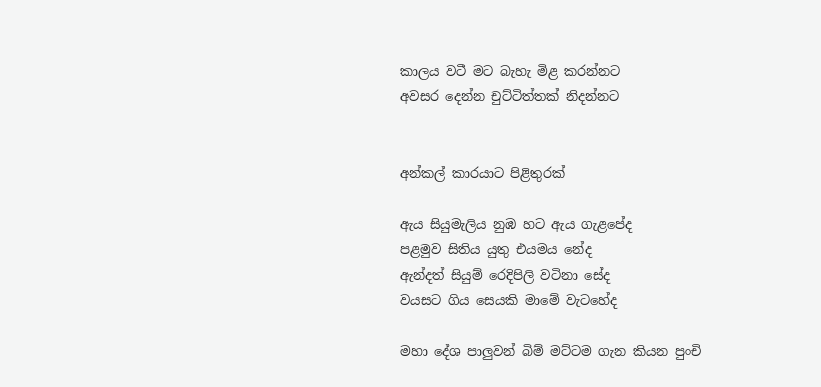කාලය වටී මට බැහැ මිළ කරන්නට
අවසර දෙන්න චුට්ටිත්තක් නිදන්නට


අන්කල් කාරයාට පිළිතුරක්

ඇය සියුමැලිය නුඹ හට ඇය ගැළපේද
පළමුව සිතිය යුතු එයමය නේද
ඇන්දත් සියුම් රෙදිපිලි වටිනා සේද
වයසට ගිය සෙයකි මාමේ වැටහේද

මහා දේශ පාලුවන් බිම් මට්ටම ගැන කියන පුංචි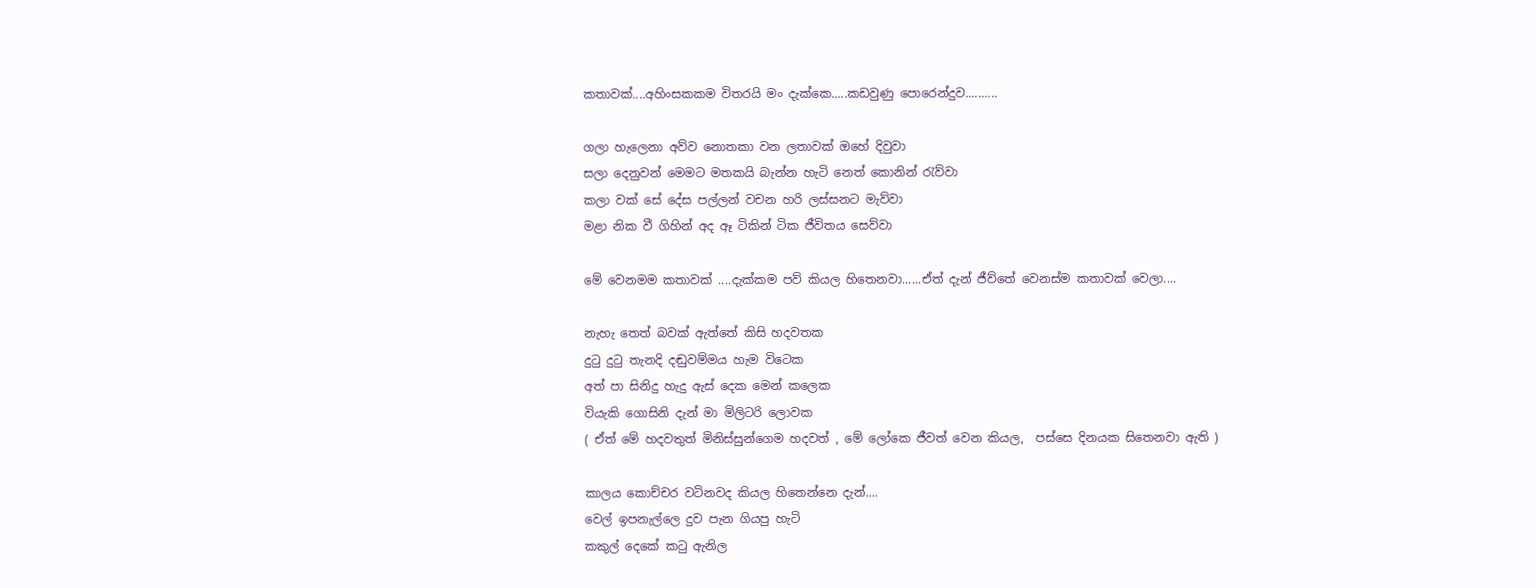කතාවක්....අහිංසකකම විතරයි මං දැක්කෙ.....කඩවුණු පොරෙන්දුව..........

ගලා හැලෙනා අව්ව නොතකා වන ලතාවක් ඔහේ දිවුවා
සලා දෙනුවන් මෙමට මතකයි බැන්න හැටි නෙත් කොනින් රැව්වා
කලා වක් සේ දේස පල්ලන් වචන හරි ලස්සනට මැව්වා
මළා නික වී ගිහින් අද ඈ ටිකින් ටික ජීවිතය සෙව්වා

මේ වෙනමම කතාවක් ....දැක්කම පව් කියල හිතෙනවා......ඒත් දැන් ජීව්තේ වෙනස්ම කතාවක් වෙලා....

නැහැ තෙත් බවක් ඇත්තේ කිසි හදවතක
දුටු දුටු තැනදි දඬුවම්මය හැම විටෙක
අත් පා සිනිදු හැදු ඇස් දෙක මෙන් කලෙක
වියැකි ගොසිනි දැන් මා මිලිටරි ලොවක
( ඒත් මේ හදවතුත් මිනිස්සුන්ගෙම හදවත් , මේ ලෝකෙ ජීවත් වෙන කියල,  පස්සෙ දිනයක සිතෙනවා ඇති )

කාලය කොච්චර වටිනවද කියල හිතෙන්නෙ දැන්....
වෙල් ඉපනැල්ලෙ දුව පැන ගියපු හැටි
කකුල් දෙකේ කටු ඇනිල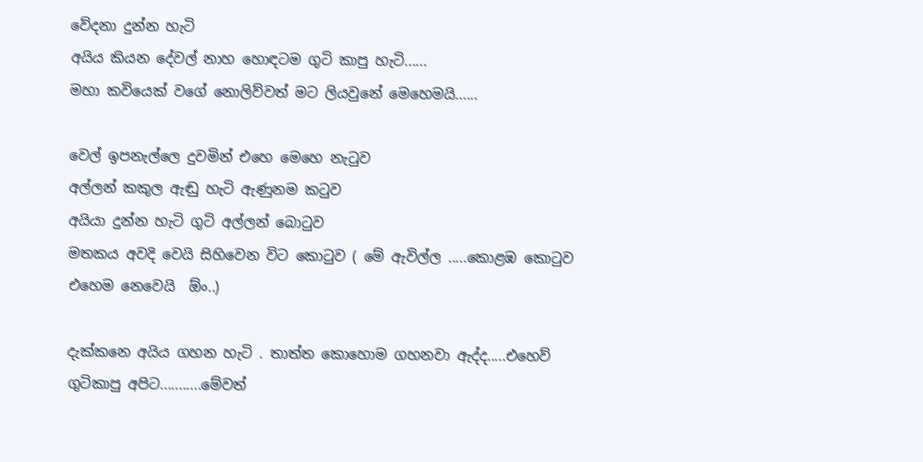වේදනා දුන්න හැටි
අයිය කියන දේවල් නාහ හොඳටම ගුටි කාපු හැටි......
මහා කවියෙක් වගේ නොලිව්වත් මට ලියවුනේ මෙහෙමයි......

වෙල් ඉපනැල්ලෙ දුවමින් එහෙ මෙහෙ නැටුව
අල්ලන් කකුල ඇඬු හැටි ඇණුනම කටුව
අයියා දුන්න හැටි ගුටි අල්ලන් බොටුව
මතකය අවදි වෙයි සිහිවෙන විට කොටුව ( මේ ඇවිල්ල .....කොළඹ කොටුව එහෙම නෙවෙයි  ඕං..)

දැක්කනෙ අයිය ගහන හැටි . තාත්ත කොහොම ගහනවා ඇද්ද.....එහෙව්  ගුටිකාපු අපිට...........මේවත්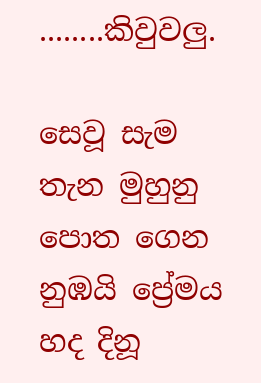........කිවුවලු.

සෙවූ සැම තැන මුහුනු පොත ගෙන  නුඹයි ප්‍රේමය හද දිනූ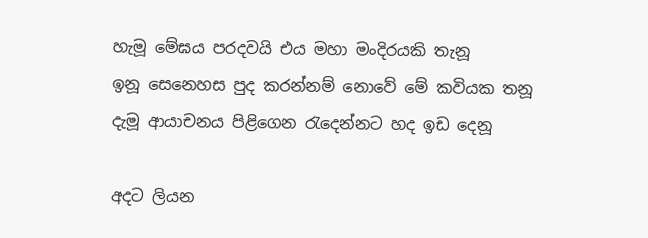හැමූ මේඝය පරදවයි එය මහා මංදිරයකි තැනූ
ඉනූ සෙනෙහස පුද කරන්නම් නොවේ මේ කවියක තනූ
දැමූ ආයාචනය පිළි‍ගෙන රැදෙන්නට හද ඉඩ දෙනූ

අදට ලියන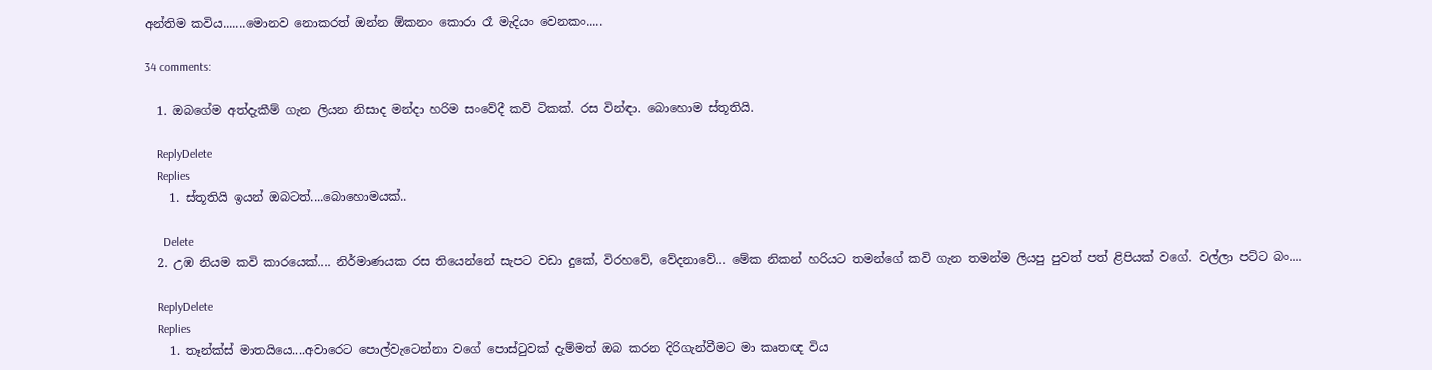අන්තිම කවිය.......මොනව නොකරත් ඔන්න ඕකනං කොරා රෑ මැදියං වෙනකං.....

34 comments:

  1. ඔබගේම අත්දැකීම් ගැන ලියන නිසාද මන්දා හරිම සංවේදී කවි ටිකක්. රස වින්ඳා. බොහොම ස්තූතියි.

    ReplyDelete
    Replies
    1. ස්තූතියි ඉයන් ඔබටත්....බොහොමයක්..

      Delete
  2. උඹ නියම කවි කාරයෙක්.... නිර්මාණයක රස තියෙන්නේ සැපට වඩා දුකේ, විරහවේ, වේදනාවේ... මේක නිකන් හරියට තමන්ගේ කවි ගැන තමන්ම ලියපු පුවත් පත් ළිපියක් වගේ. වල්ලා පට්ට බං....

    ReplyDelete
    Replies
    1. තෑන්ක්ස් මාතයියෙ....අවාරෙට පොල්වැටෙන්නා වගේ පොස්ටුවක් දැම්මත් ඔබ කරන දිරිගැන්වීමට මා කෘතඥ විය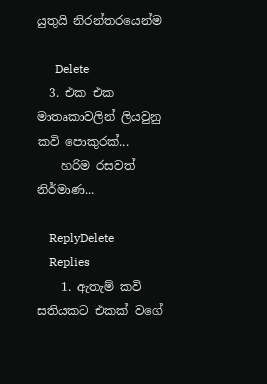යුතුයි නිරන්තරයෙන්ම

      Delete
  3. එක එක මාතෘකාවලින් ලියවුනු කවි පොකුරක්...
    හරිම රසවත් නිර්මාණ...

    ReplyDelete
    Replies
    1. ඇතැම් කවි සතියකට එකක් වගේ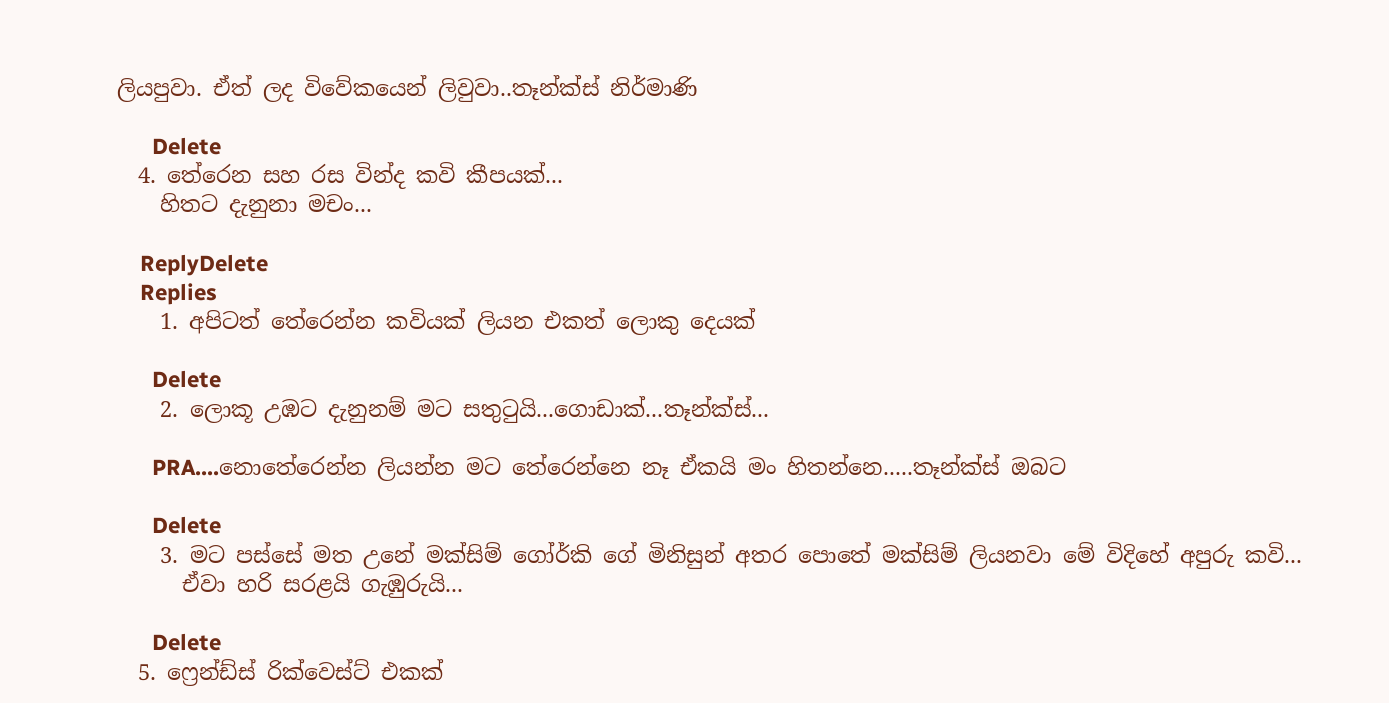ලියපුවා. ඒත් ලද විවේකයෙන් ලිවුවා..තෑන්ක්ස් නිර්මාණි

      Delete
  4. තේරෙන සහ රස වින්ද කවි කීපයක්...
    හිතට දැනුනා මචං...

    ReplyDelete
    Replies
    1. අපිටත් තේරෙන්න කවියක් ලියන එකත් ලොකු දෙයක්

      Delete
    2. ලොකූ උඹට දැනුනම් මට සතුටුයි...ගොඩාක්...තෑන්ක්ස්...

      PRA....නොතේරෙන්න ලියන්න මට තේරෙන්නෙ නෑ ඒකයි මං හිතන්නෙ.....තෑන්ක්ස් ඔබට

      Delete
    3. මට පස්සේ මත උනේ මක්සිම් ගෝර්කි ගේ මිනිසුන් අතර පොතේ මක්සිම් ලියනවා මේ විදිහේ අපුරු කවි...
      ඒවා හරි සරළයි ගැඹුරුයි...

      Delete
  5. ෆ්‍රෙන්ඩ්ස් රික්වෙස්ට් එකක්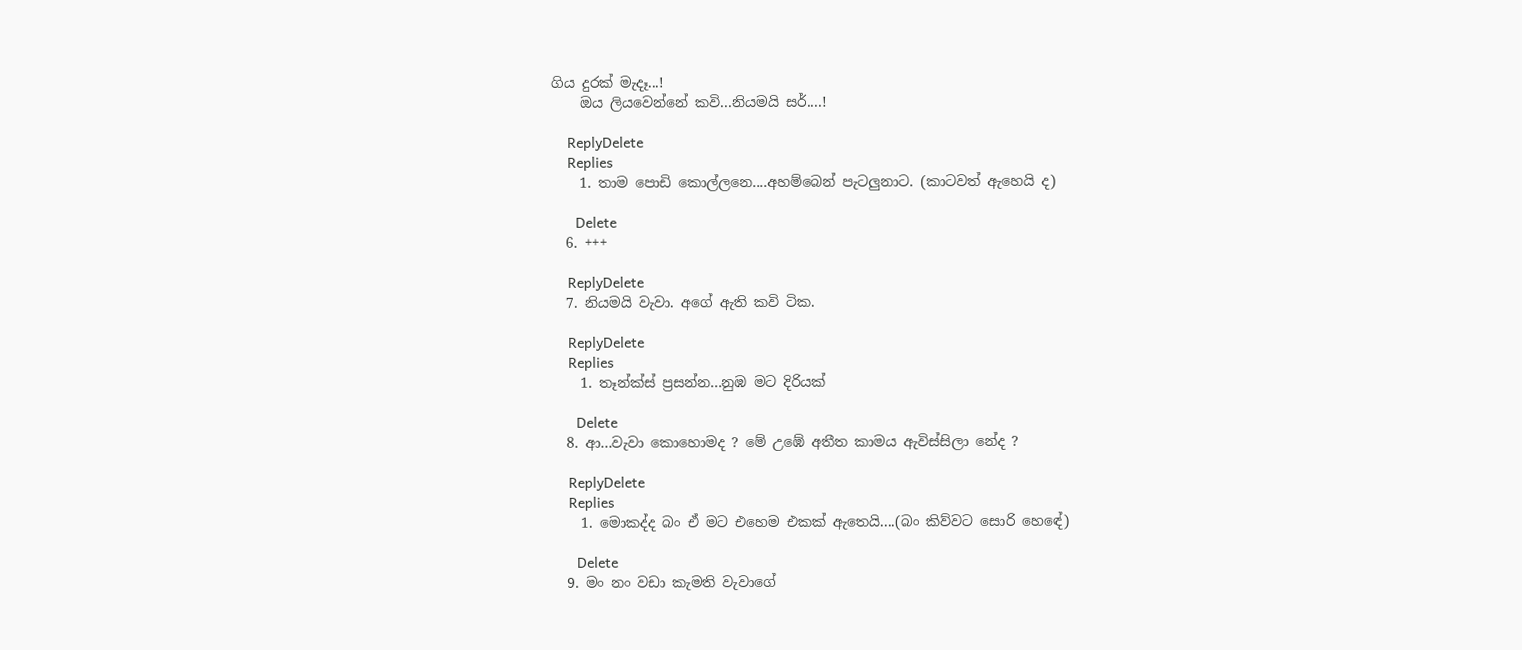ගිය දුරක් මැදෑ...!
    ඔය ලියවෙන්නේ කවි...නියමයි සර්....!

    ReplyDelete
    Replies
    1. තාම පොඩි කොල්ලනෙ....අහම්බෙන් පැටලුනාට. (කාටවත් ඇහෙයි ද)

      Delete
  6. +++

    ReplyDelete
  7. නියමයි වැවා. අගේ ඇති කවි ටික.

    ReplyDelete
    Replies
    1. තෑන්ක්ස් ප්‍රසන්න...නුඹ මට දිරියක්

      Delete
  8. ආ...වැවා කොහොමද ? මේ උඹේ අතීත කාමය ඇවිස්සිලා නේද ?

    ReplyDelete
    Replies
    1. මොකද්ද බං ඒ මට එහෙම එකක් ඇතෙයි....(බං කිව්වට සොරි හෙඳේ)

      Delete
  9. මං නං වඩා කැමති වැවාගේ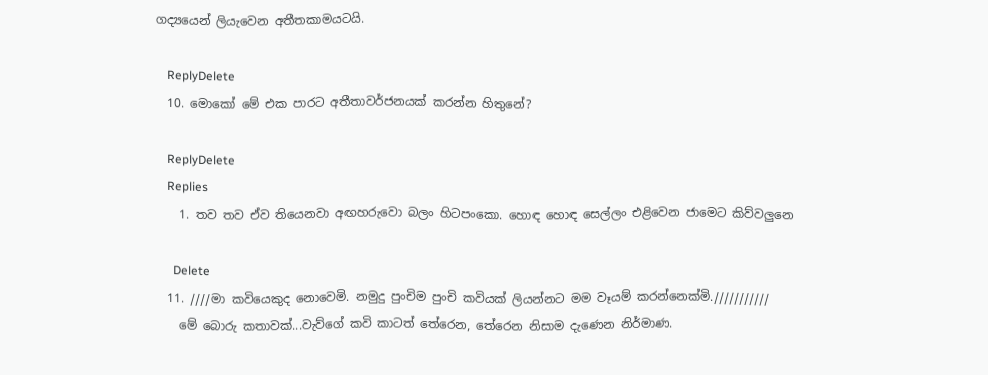ගද්‍යයෙන් ලියැවෙන අතීතකාමයටයි.

    ReplyDelete
  10. මොකෝ මේ එක පාරට අතීතාවර්ජනයක් කරන්න හිතුනේ?

    ReplyDelete
    Replies
    1. තව තව ඒව තියෙනවා අඟහරුවො බලං හිටපංකො. හොඳ හොඳ සෙල්ලං එළිවෙන ජාමෙට කිව්වලුනෙ

      Delete
  11. ////මා කවියෙකුද නොවෙමි. නමුදු පුංචිම පුංචි කවියක් ලියන්නට මම වෑයම් කරන්නෙක්මි.///////////
    මේ බොරු කතාවක්...වැව්ගේ කවි කාටත් තේරෙන, තේරෙන නිසාම දැණෙන නිර්මාණ.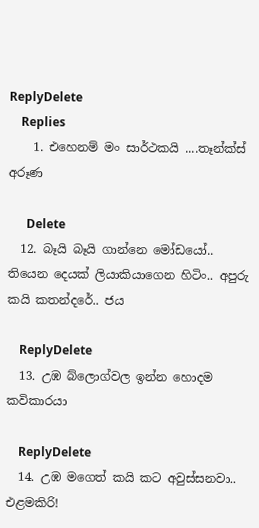ReplyDelete
    Replies
    1. එහෙනම් මං සාර්ථකයි ....තෑන්ක්ස් අරූණ

      Delete
  12. බෑයි බෑයි ගාන්නෙ මෝඩයෝ.. තියෙන දෙයක් ලියාකියාගෙන හිටිං.. අපුරු කයි කතන්දරේ.. ජය

    ReplyDelete
  13. උඹ බ්ලොග්වල ඉන්න හොදම කවිකාරයා

    ReplyDelete
  14. උඹ මගෙත් කයි කට අවුස්සනවා.. එළමකිරි!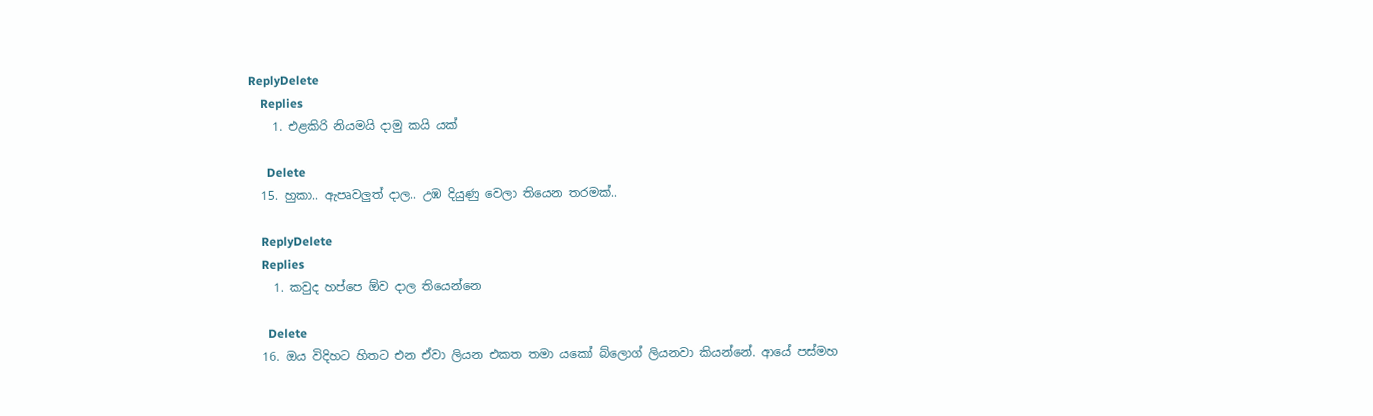ReplyDelete
    Replies
    1. එළකිරි නියමයි දාමු කයි යක්

      Delete
  15. හුකා.. ඇපෘවලුත් දාල.. උඹ දියුණු වෙලා තියෙන තරමක්..

    ReplyDelete
    Replies
    1. කවුද හප්පෙ ඕව දාල තියෙන්නෙ

      Delete
  16. ඔය විදිහට හිතට එන ඒවා ලියන එකත තමා යකෝ බ්ලොග් ලියනවා කියන්නේ. ආයේ පස්මහ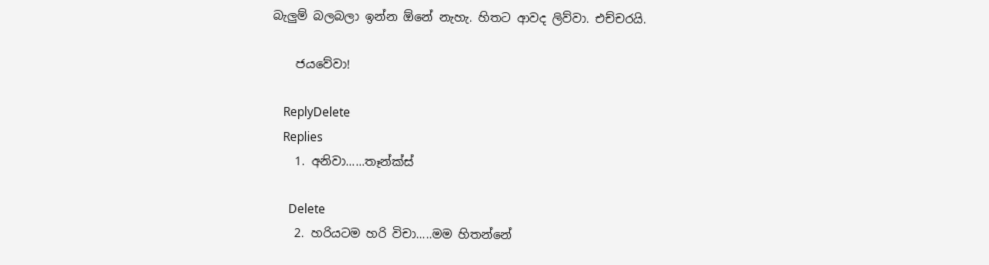බැලුම් බලබලා ඉන්න ඕනේ නැහැ. හිතට ආවද ලිව්වා. එච්චරයි.

    ජයවේවා!

    ReplyDelete
    Replies
    1. අනිවා......තෑන්ක්ස්

      Delete
    2. හරියටම හරි විචා.....මම හිතන්නේ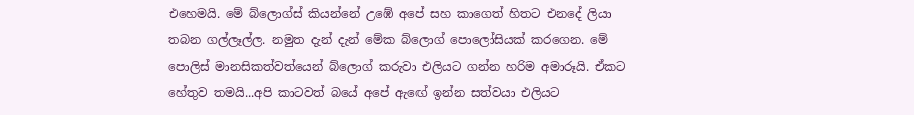එහෙමයි. මේ බ්ලොග්ස් කියන්නේ උඹේ අපේ සහ කාගෙත් හිතට එනදේ ලියා තබන ගල්ලෑල්ල. නමුත දැන් දැන් මේක බ්ලොග් පොලෝසියක් කරගෙන. මේ පොලිස් මානසිකත්වත්යෙන් බ්ලොග් කරුවා එලියට ගන්න හරිම අමාරූයි. ඒකට හේතුව තමයි...අපි කාටවත් බයේ අපේ ඇඟේ ඉන්න සත්වයා එලියට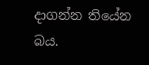දාගන්න තියේන බය.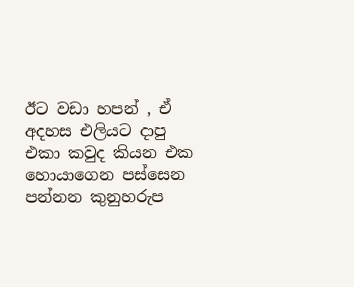ඊට වඩා හපන් , ඒ අදහස එලියට දාපු එකා කවුද කියන එක හොයාගෙන පස්සෙන පන්නන කුනුහරුප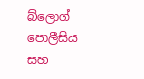බ්ලොග් පොලීසිය සහ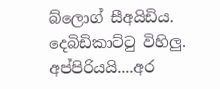බ්ලොග් සීඅයිඩිය. දෙබිඩිකාට්ටු විහිලු. අප්පිරියයි....අර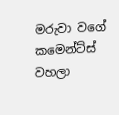මරුවා වගේ කමෙන්ට්ස් වහලා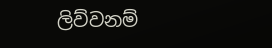ලිව්වනම්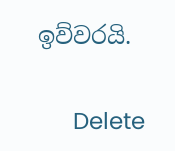ඉව්වරයි.

      Delete